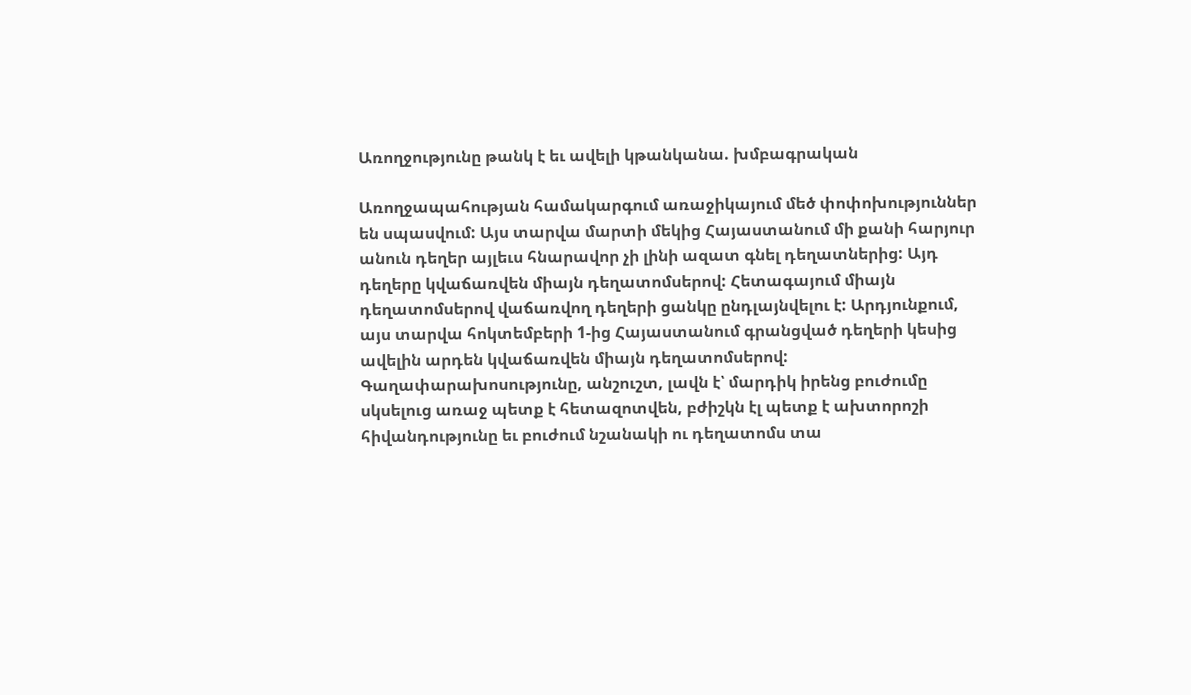Առողջությունը թանկ է եւ ավելի կթանկանա. խմբագրական

Առողջապահության համակարգում առաջիկայում մեծ փոփոխություններ են սպասվում: Այս տարվա մարտի մեկից Հայաստանում մի քանի հարյուր անուն դեղեր այլեւս հնարավոր չի լինի ազատ գնել դեղատներից: Այդ դեղերը կվաճառվեն միայն դեղատոմսերով: Հետագայում միայն դեղատոմսերով վաճառվող դեղերի ցանկը ընդլայնվելու է: Արդյունքում, այս տարվա հոկտեմբերի 1-ից Հայաստանում գրանցված դեղերի կեսից ավելին արդեն կվաճառվեն միայն դեղատոմսերով: Գաղափարախոսությունը, անշուշտ, լավն է՝ մարդիկ իրենց բուժումը սկսելուց առաջ պետք է հետազոտվեն, բժիշկն էլ պետք է ախտորոշի հիվանդությունը եւ բուժում նշանակի ու դեղատոմս տա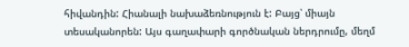հիվանդին: Հիանալի նախաձեռնություն է: Բայց՝ միայն տեսականորեն: Այս գաղափարի գործնական ներդրումը, մեղմ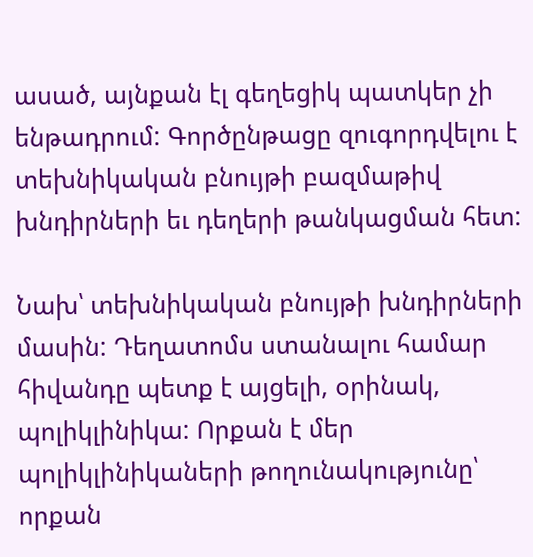ասած, այնքան էլ գեղեցիկ պատկեր չի ենթադրում: Գործընթացը զուգորդվելու է տեխնիկական բնույթի բազմաթիվ խնդիրների եւ դեղերի թանկացման հետ:

Նախ՝ տեխնիկական բնույթի խնդիրների մասին: Դեղատոմս ստանալու համար հիվանդը պետք է այցելի, օրինակ, պոլիկլինիկա: Որքան է մեր պոլիկլինիկաների թողունակությունը՝ որքան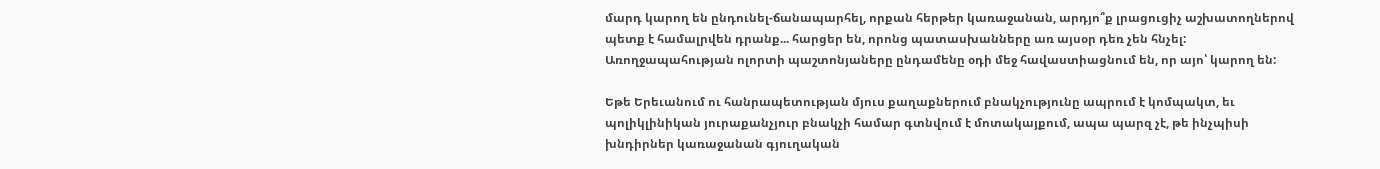մարդ կարող են ընդունել-ճանապարհել, որքան հերթեր կառաջանան, արդյո՞ք լրացուցիչ աշխատողներով պետք է համալրվեն դրանք... հարցեր են, որոնց պատասխանները առ այսօր դեռ չեն հնչել: Առողջապահության ոլորտի պաշտոնյաները ընդամենը օդի մեջ հավաստիացնում են, որ այո՝ կարող են:

Եթե Երեւանում ու հանրապետության մյուս քաղաքներում բնակչությունը ապրում է կոմպակտ, եւ պոլիկլինիկան յուրաքանչյուր բնակչի համար գտնվում է մոտակայքում, ապա պարզ չէ, թե ինչպիսի խնդիրներ կառաջանան գյուղական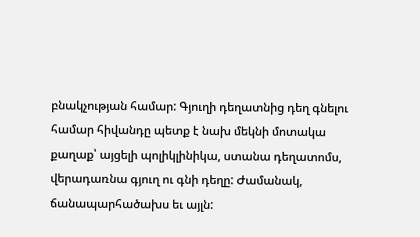բնակչության համար: Գյուղի դեղատնից դեղ գնելու համար հիվանդը պետք է նախ մեկնի մոտակա քաղաք՝ այցելի պոլիկլինիկա, ստանա դեղատոմս, վերադառնա գյուղ ու գնի դեղը: Ժամանակ, ճանապարհածախս եւ այլն: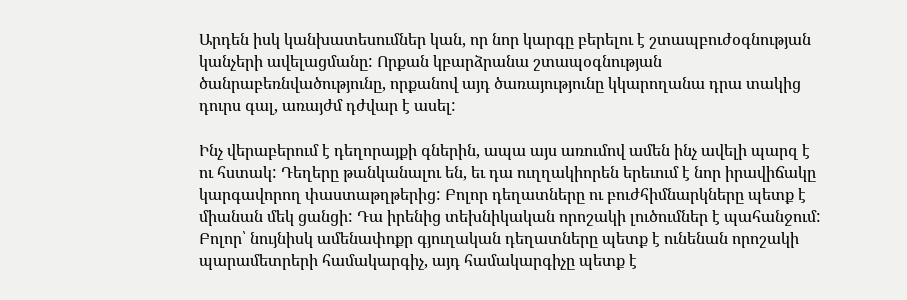Արդեն իսկ կանխատեսումներ կան, որ նոր կարգը բերելու է շտապբուժօգնության կանչերի ավելացմանը: Որքան կբարձրանա շտապօգնության ծանրաբեռնվածությունը, որքանով այդ ծառայությունը կկարողանա դրա տակից դուրս գալ, առայժմ դժվար է ասել:

Ինչ վերաբերում է դեղորայքի գներին, ապա այս առումով ամեն ինչ ավելի պարզ է ու հստակ: Դեղերը թանկանալու են, եւ դա ուղղակիորեն երեւում է նոր իրավիճակը կարգավորող փաստաթղթերից: Բոլոր դեղատները ու բուժհիմնարկները պետք է միանան մեկ ցանցի: Դա իրենից տեխնիկական որոշակի լուծումներ է պահանջում: Բոլոր՝ նույնիսկ ամենափոքր գյուղական դեղատները պետք է ունենան որոշակի պարամետրերի համակարգիչ, այդ համակարգիչը պետք է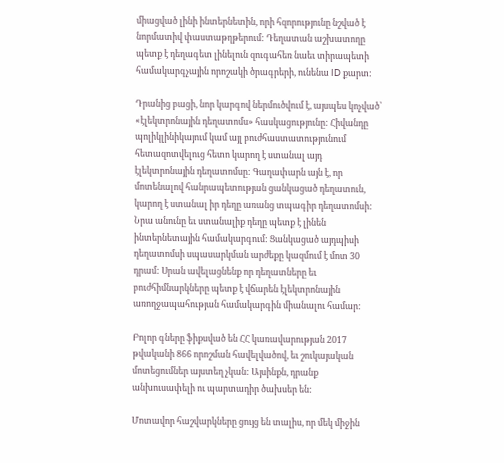միացված լինի ինտերնետին, որի հզորությունը նշված է նորմատիվ փաստաթղթերում: Դեղատան աշխատողը պետք է դեղագետ լինելուն զուգահեռ նաեւ տիրապետի համակարգչային որոշակի ծրագրերի, ունենա ID քարտ:

Դրանից բացի, նոր կարգով ներմուծվում է, այսպես կոչված՝ «էլեկտրոնային դեղատոմս» հասկացությունը: Հիվանդը պոլիկլինիկայում կամ այլ բուժհաստատությունում հետազոտվելուց հետո կարող է ստանալ այդ էլեկտրոնային դեղատոմսը: Գաղափարն այն է, որ մոտենալով հանրապետության ցանկացած դեղատուն, կարող է ստանալ իր դեղը առանց տպագիր դեղատոմսի: Նրա անունը եւ ստանալիք դեղը պետք է լինեն ինտերնետային համակարգում: Ցանկացած այդպիսի դեղատոմսի սպասարկման արժեքը կազմում է մոտ 30 դրամ: Սրան ավելացնենք որ դեղատները եւ բուժհիմնարկները պետք է վճարեն էլեկտրոնային առողջապահության համակարգին միանալու համար:

Բոլոր գները ֆիքսված են ՀՀ կառավարության 2017 թվականի 866 որոշման հավելվածով, եւ շուկայական մոտեցումներ այստեղ չկան: Այսինքն, դրանք անխուսափելի ու պարտադիր ծախսեր են:

Մոտավոր հաշվարկները ցույց են տալիս, որ մեկ միջին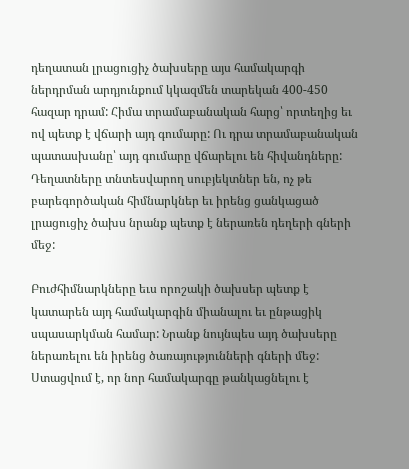դեղատան լրացուցիչ ծախսերը այս համակարգի ներդրման արդյունքում կկազմեն տարեկան 400-450 հազար դրամ: Հիմա տրամաբանական հարց՝ որտեղից եւ ով պետք է վճարի այդ գումարը: Ու դրա տրամաբանական պատասխանը՝ այդ գումարը վճարելու են հիվանդները: Դեղատները տնտեսվարող սուբյեկտներ են, ոչ թե բարեգործական հիմնարկներ եւ իրենց ցանկացած լրացուցիչ ծախս նրանք պետք է ներառեն դեղերի գների մեջ:

Բուժհիմնարկները եւս որոշակի ծախսեր պետք է կատարեն այդ համակարգին միանալու եւ ընթացիկ սպասարկման համար: Նրանք նույնպես այդ ծախսերը ներառելու են իրենց ծառայությունների գների մեջ: Ստացվում է, որ նոր համակարգը թանկացնելու է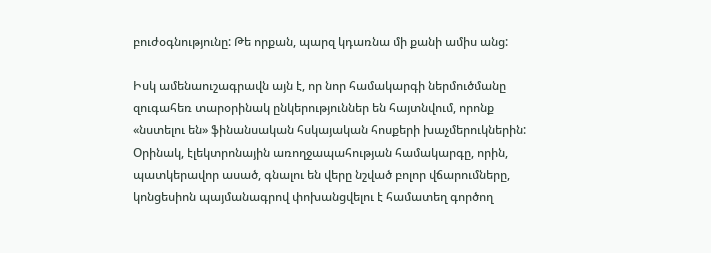բուժօգնությունը: Թե որքան, պարզ կդառնա մի քանի ամիս անց:

Իսկ ամենաուշագրավն այն է, որ նոր համակարգի ներմուծմանը զուգահեռ տարօրինակ ընկերություններ են հայտնվում, որոնք «նստելու են» ֆինանսական հսկայական հոսքերի խաչմերուկներին: Օրինակ, էլեկտրոնային առողջապահության համակարգը, որին, պատկերավոր ասած, գնալու են վերը նշված բոլոր վճարումները, կոնցեսիոն պայմանագրով փոխանցվելու է համատեղ գործող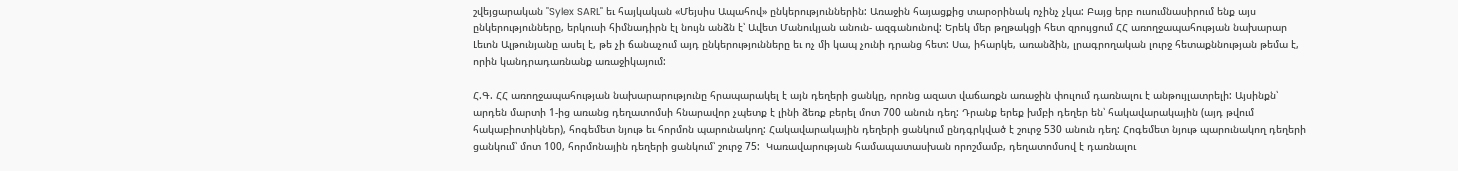շվեյցարական "Sylex SARL" եւ հայկական «Մեյսիս Ապահով» ընկերություններին: Առաջին հայացքից տարօրինակ ոչինչ չկա: Բայց երբ ուսումնասիրում ենք այս ընկերությունները, երկուսի հիմնադիրն էլ նույն անձն է՝ Ավետ Մանուկյան անուն- ազգանունով: Երեկ մեր թղթակցի հետ զրույցում ՀՀ առողջապահության նախարար Լեւոն Ալթունյանը ասել է, թե չի ճանաչում այդ ընկերությունները եւ ոչ մի կապ չունի դրանց հետ: Սա, իհարկե, առանձին, լրագրողական լուրջ հետաքննության թեմա է, որին կանդրադառնանք առաջիկայում:

Հ.Գ. ՀՀ առողջապահության նախարարությունը հրապարակել է այն դեղերի ցանկը, որոնց ազատ վաճառքն առաջին փուլում դառնալու է անթույլատրելի: Այսինքն՝ արդեն մարտի 1-ից առանց դեղատոմսի հնարավոր չպետք է լինի ձեռք բերել մոտ 700 անուն դեղ: Դրանք երեք խմբի դեղեր են՝ հակավարակային (այդ թվում հակաբիոտիկներ), հոգեմետ նյութ եւ հորմոն պարունակող: Հակավարակային դեղերի ցանկում ընդգրկված է շուրջ 530 անուն դեղ: Հոգեմետ նյութ պարունակող դեղերի ցանկում՝ մոտ 100, հորմոնային դեղերի ցանկում՝ շուրջ 75:  Կառավարության համապատասխան որոշմամբ, դեղատոմսով է դառնալու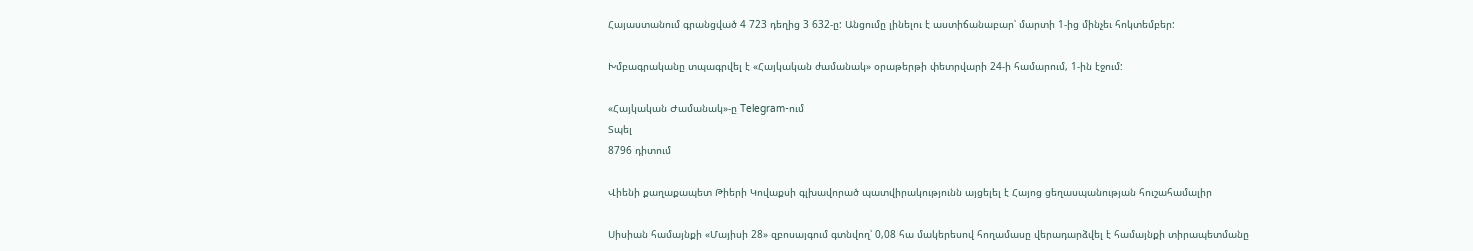Հայաստանում գրանցված 4 723 դեղից 3 632-ը: Անցումը լինելու է աստիճանաբար՝ մարտի 1-ից մինչեւ հոկտեմբեր:

Խմբագրականը տպագրվել է «Հայկական ժամանակ» օրաթերթի փետրվարի 24-ի համարում, 1-ին էջում:

«Հայկական Ժամանակ»-ը Telegram-ում
Տպել
8796 դիտում

Վիենի քաղաքապետ Թիերի Կովաքսի գլխավորած պատվիրակությունն այցելել է Հայոց ցեղասպանության հուշահամալիր

Սիսիան համայնքի «Մայիսի 28» զբոսայգում գտնվող՝ 0,08 հա մակերեսով հողամասը վերադարձվել է համայնքի տիրապետմանը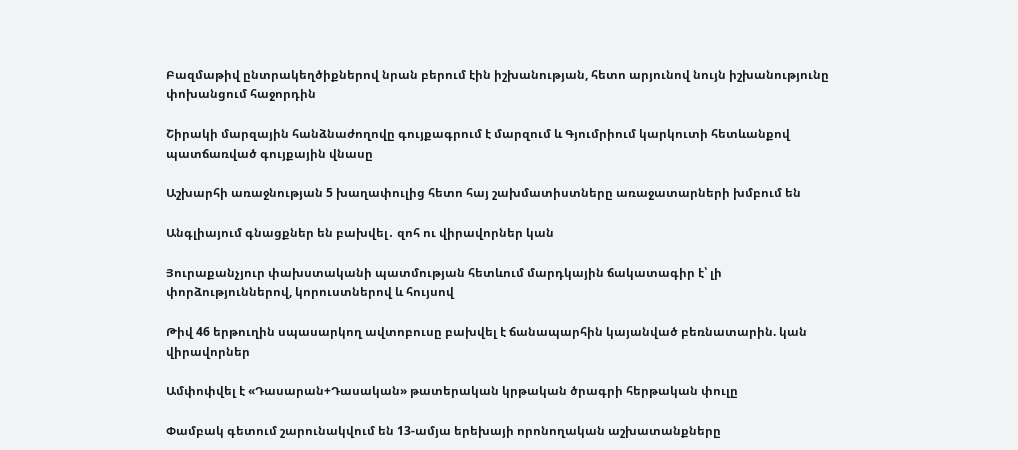Բազմաթիվ ընտրակեղծիքներով նրան բերում էին իշխանության, հետո արյունով նույն իշխանությունը փոխանցում հաջորդին

Շիրակի մարզային հանձնաժողովը գույքագրում է մարզում և Գյումրիում կարկուտի հետևանքով պատճառված գույքային վնասը

Աշխարհի առաջնության 5 խաղափուլից հետո հայ շախմատիստները առաջատարների խմբում են

Անգլիայում գնացքներ են բախվել․ զոհ ու վիրավորներ կան

Յուրաքանչյուր փախստականի պատմության հետևում մարդկային ճակատագիր է՝ լի փորձություններով, կորուստներով և հույսով

Թիվ 46 երթուղին սպասարկող ավտոբուսը բախվել է ճանապարհին կայանված բեռնատարին. կան վիրավորներ

Ամփոփվել է «Դասարան+Դասական» թատերական կրթական ծրագրի հերթական փուլը

Փամբակ գետում շարունակվում են 13-ամյա երեխայի որոնողական աշխատանքները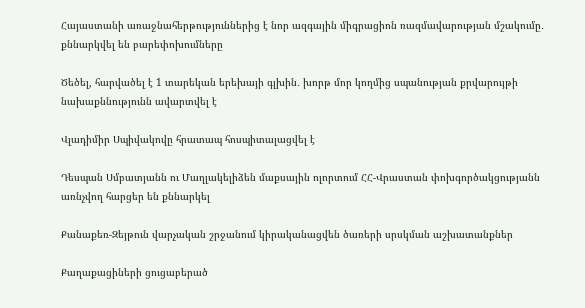Հայաստանի առաջնահերթություններից է նոր ազգային միգրացիոն ռազմավարության մշակումը․ քննարկվել են բարեփոխումները

Ծեծել, հարվածել է 1 տարեկան երեխայի գլխին․ խորթ մոր կողմից սպանության քրվարույթի նախաքննությունն ավարտվել է

Վլադիմիր Սպիվակովը հրատապ հոսպիտալացվել է

Դեսպան Սմբատյանն ու Մաղլակելիձեն մաքսային ոլորտում ՀՀ-Վրաստան փոխգործակցությանն առնչվող հարցեր են քննարկել

Քանաքեռ-Զեյթուն վարչական շրջանում կիրականացվեն ծառերի սրսկման աշխատանքներ

Քաղաքացիների ցուցաբերած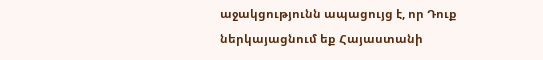աջակցությունն ապացույց է, որ Դուք ներկայացնում եք Հայաստանի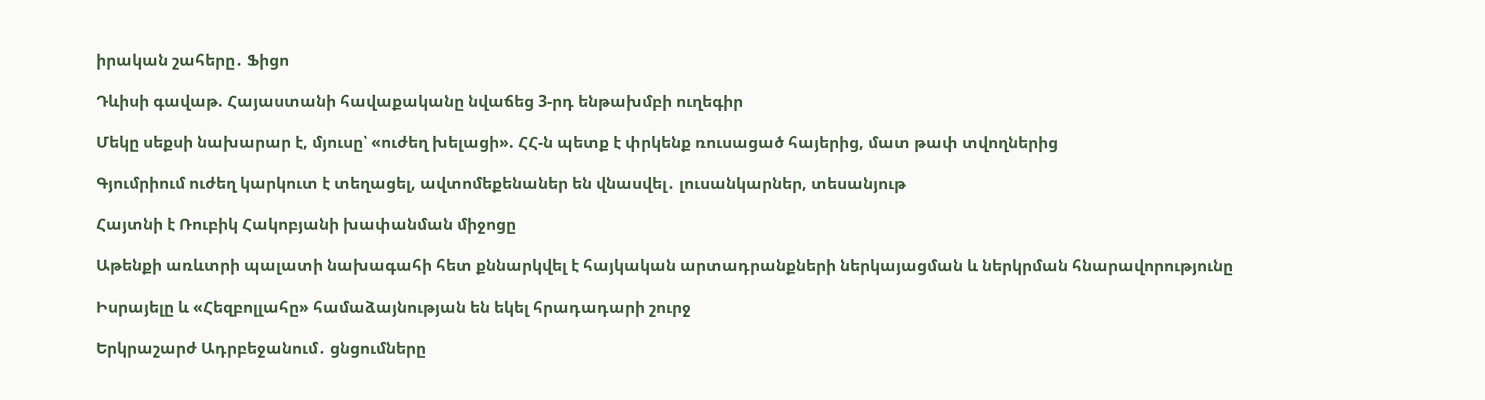իրական շահերը․ Ֆիցո

Դևիսի գավաթ. Հայաստանի հավաքականը նվաճեց 3-րդ ենթախմբի ուղեգիր

Մեկը սեքսի նախարար է, մյուսը՝ «ուժեղ խելացի». ՀՀ-ն պետք է փրկենք ռուսացած հայերից, մատ թափ տվողներից

Գյումրիում ուժեղ կարկուտ է տեղացել, ավտոմեքենաներ են վնասվել․ լուսանկարներ, տեսանյութ

Հայտնի է Ռուբիկ Հակոբյանի խափանման միջոցը

Աթենքի առևտրի պալատի նախագահի հետ քննարկվել է հայկական արտադրանքների ներկայացման և ներկրման հնարավորությունը

Իսրայելը և «Հեզբոլլահը» համաձայնության են եկել հրադադարի շուրջ

Երկրաշարժ Ադրբեջանում․ ցնցումները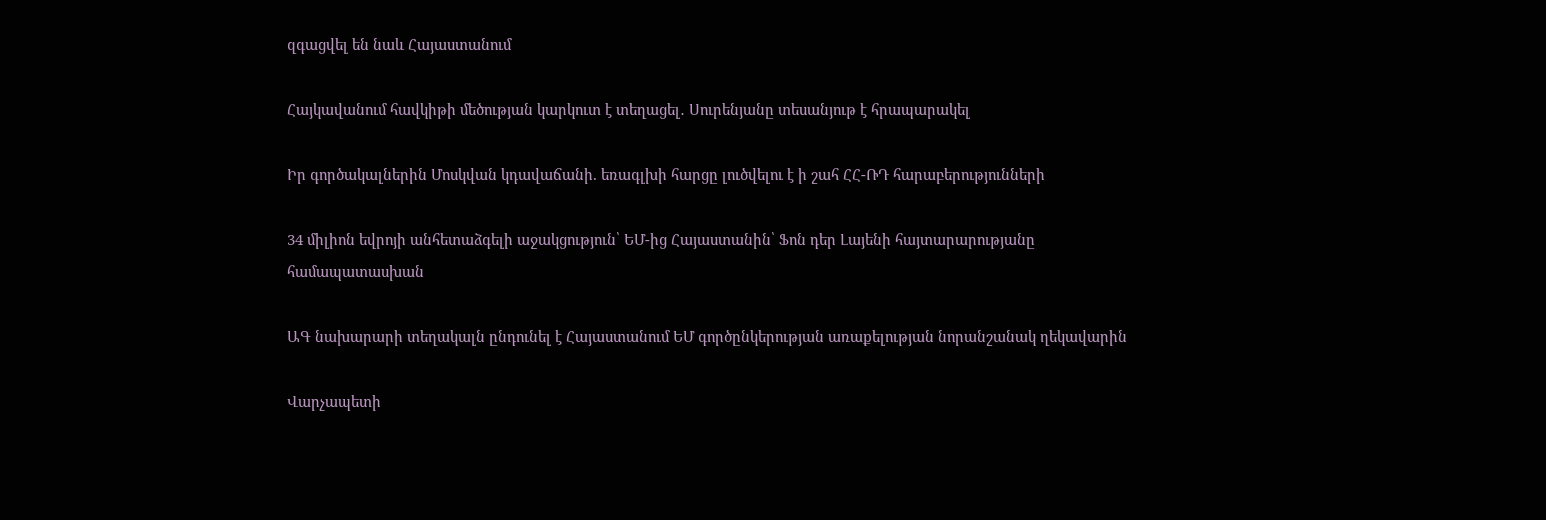զգացվել են նաև Հայաստանում

Հայկավանում հավկիթի մեծության կարկուտ է տեղացել․ Սուրենյանը տեսանյութ է հրապարակել

Իր գործակալներին Մոսկվան կդավաճանի. եռագլխի հարցը լուծվելու է ի շահ ՀՀ-ՌԴ հարաբերությունների

34 միլիոն եվրոյի անհետաձգելի աջակցություն՝ ԵՄ-ից Հայաստանին՝ Ֆոն դեր Լայենի հայտարարությանը համապատասխան

ԱԳ նախարարի տեղակալն ընդունել է Հայաստանում ԵՄ գործընկերության առաքելության նորանշանակ ղեկավարին

Վարչապետի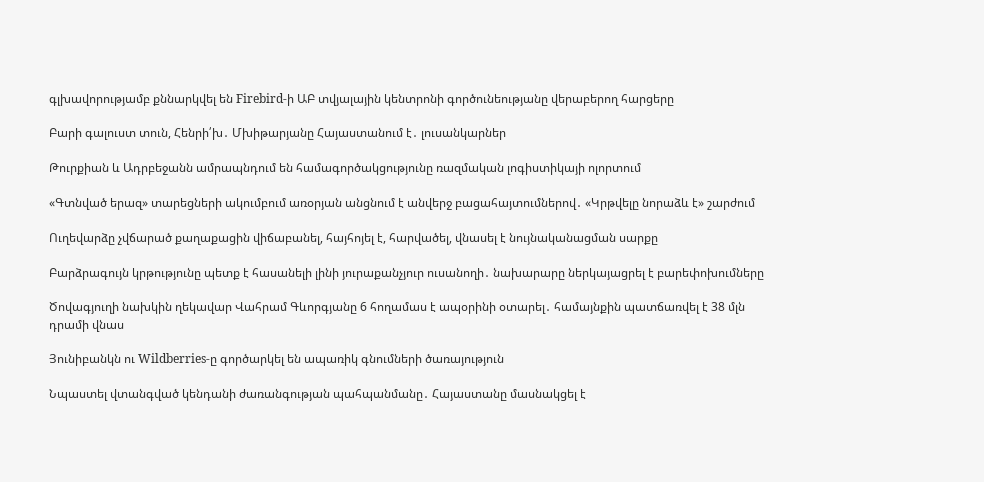գլխավորությամբ քննարկվել են Firebird-ի ԱԲ տվյալային կենտրոնի գործունեությանը վերաբերող հարցերը

Բարի գալուստ տուն, Հենրի՛խ․ Մխիթարյանը Հայաստանում է․ լուսանկարներ

Թուրքիան և Ադրբեջանն ամրապնդում են համագործակցությունը ռազմական լոգիստիկայի ոլորտում

«Գտնված երազ» տարեցների ակումբում առօրյան անցնում է անվերջ բացահայտումներով․ «Կրթվելը նորաձև է» շարժում

Ուղեվարձը չվճարած քաղաքացին վիճաբանել, հայհոյել է, հարվածել, վնասել է նույնականացման սարքը

Բարձրագույն կրթությունը պետք է հասանելի լինի յուրաքանչյուր ուսանողի․ նախարարը ներկայացրել է բարեփոխումները

Ծովագյուղի նախկին ղեկավար Վահրամ Գևորգյանը 6 հողամաս է ապօրինի օտարել․ համայնքին պատճառվել է 38 մլն դրամի վնաս

Յունիբանկն ու Wildberries-ը գործարկել են ապառիկ գնումների ծառայություն

Նպաստել վտանգված կենդանի ժառանգության պահպանմանը․ Հայաստանը մասնակցել է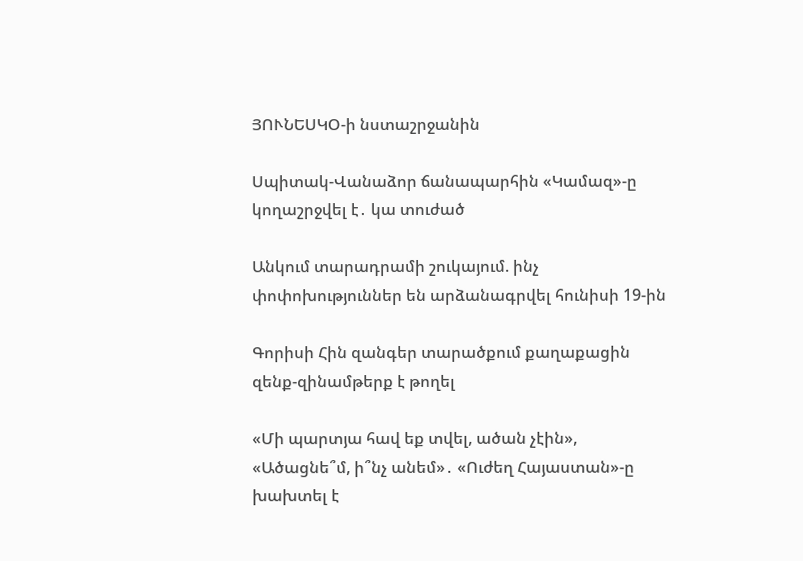ՅՈՒՆԵՍԿՕ-ի նստաշրջանին

Սպիտակ-Վանաձոր ճանապարհին «Կամազ»-ը կողաշրջվել է․ կա տուժած

Անկում տարադրամի շուկայում. ինչ փոփոխություններ են արձանագրվել հունիսի 19-ին

Գորիսի Հին զանգեր տարածքում քաղաքացին զենք-զինամթերք է թողել

«Մի պարտյա հավ եք տվել, ածան չէին», «Ածացնե՞մ, ի՞նչ անեմ»․ «Ուժեղ Հայաստան»-ը խախտել է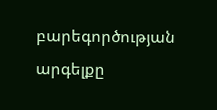բարեգործության արգելքը